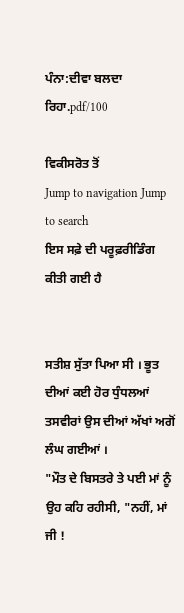ਪੰਨਾ:ਦੀਵਾ ਬਲਦਾ ਰਿਹਾ.pdf/100

ਵਿਕੀਸਰੋਤ ਤੋਂ
Jump to navigation Jump to search
ਇਸ ਸਫ਼ੇ ਦੀ ਪਰੂਫ਼ਰੀਡਿੰਗ ਕੀਤੀ ਗਈ ਹੈ


ਸਤੀਸ਼ ਸੁੱਤਾ ਪਿਆ ਸੀ । ਭੂਤ ਦੀਆਂ ਕਈ ਹੋਰ ਧੁੰਧਲਆਂ ਤਸਵੀਰਾਂ ਉਸ ਦੀਆਂ ਅੱਖਾਂ ਅਗੋਂ ਲੰਘ ਗਈਆਂ ।
"ਮੌਤ ਦੇ ਬਿਸਤਰੇ ਤੇ ਪਈ ਮਾਂ ਨੂੰ ਉਹ ਕਹਿ ਰਹੀਸੀ, "ਨਹੀਂ, ਮਾਂ ਜੀ !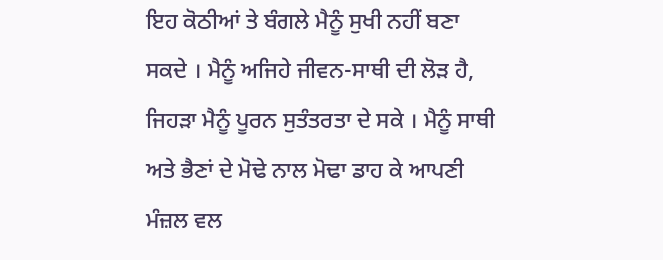ਇਹ ਕੋਠੀਆਂ ਤੇ ਬੰਗਲੇ ਮੈਨੂੰ ਸੁਖੀ ਨਹੀਂ ਬਣਾ ਸਕਦੇ । ਮੈਨੂੰ ਅਜਿਹੇ ਜੀਵਨ-ਸਾਥੀ ਦੀ ਲੋੜ ਹੈ, ਜਿਹੜਾ ਮੈਨੂੰ ਪੂਰਨ ਸੁਤੰਤਰਤਾ ਦੇ ਸਕੇ । ਮੈਨੂੰ ਸਾਥੀ ਅਤੇ ਭੈਣਾਂ ਦੇ ਮੋਢੇ ਨਾਲ ਮੋਢਾ ਡਾਹ ਕੇ ਆਪਣੀ ਮੰਜ਼ਲ ਵਲ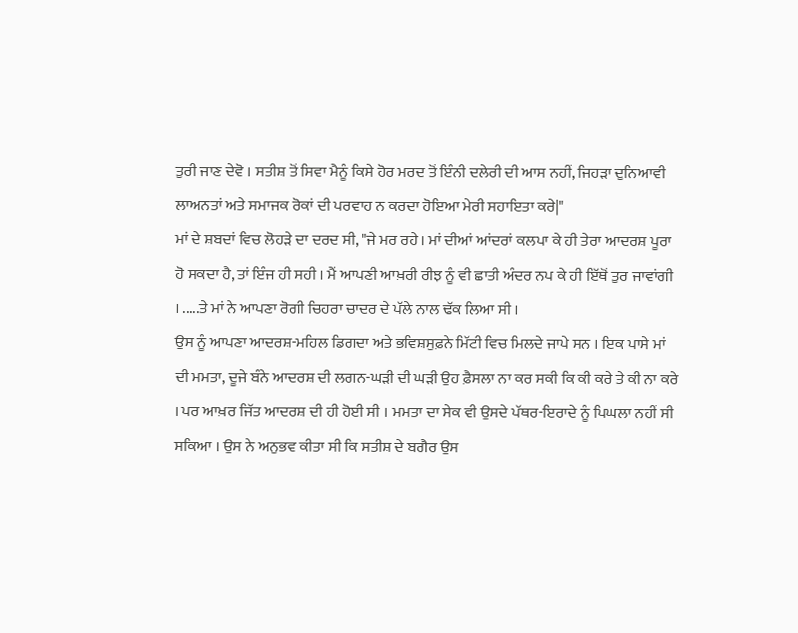ਤੁਰੀ ਜਾਣ ਦੇਵੋ । ਸਤੀਸ਼ ਤੋਂ ਸਿਵਾ ਮੈਨੂੰ ਕਿਸੇ ਹੋਰ ਮਰਦ ਤੋਂ ਇੰਨੀ ਦਲੇਰੀ ਦੀ ਆਸ ਨਹੀਂ, ਜਿਹੜਾ ਦੁਨਿਆਵੀ ਲਾਅਨਤਾਂ ਅਤੇ ਸਮਾਜਕ ਰੋਕਾਂ ਦੀ ਪਰਵਾਹ ਨ ਕਰਦਾ ਹੋਇਆ ਮੇਰੀ ਸਹਾਇਤਾ ਕਰੇ|"
ਮਾਂ ਦੇ ਸ਼ਬਦਾਂ ਵਿਚ ਲੋਹੜੇ ਦਾ ਦਰਦ ਸੀ, "ਜੇ ਮਰ ਰਹੇ। ਮਾਂ ਦੀਆਂ ਆਂਦਰਾਂ ਕਲਪਾ ਕੇ ਹੀ ਤੇਰਾ ਆਦਰਸ਼ ਪੂਰਾ ਹੋ ਸਕਦਾ ਹੈ, ਤਾਂ ਇੰਜ ਹੀ ਸਹੀ । ਮੈਂ ਆਪਣੀ ਆਖ਼ਰੀ ਰੀਝ ਨੂੰ ਵੀ ਛਾਤੀ ਅੰਦਰ ਨਪ ਕੇ ਹੀ ਇੱਥੋਂ ਤੁਰ ਜਾਵਾਂਗੀ । .....ਤੇ ਮਾਂ ਨੇ ਆਪਣਾ ਰੋਗੀ ਚਿਹਰਾ ਚਾਦਰ ਦੇ ਪੱਲੇ ਨਾਲ ਢੱਕ ਲਿਆ ਸੀ ।
ਉਸ ਨੂੰ ਆਪਣਾ ਆਦਰਸ਼-ਮਹਿਲ ਡਿਗਦਾ ਅਤੇ ਭਵਿਸ਼ਸੁਫ਼ਨੇ ਮਿੱਟੀ ਵਿਚ ਮਿਲਦੇ ਜਾਪੇ ਸਨ । ਇਕ ਪਾਸੇ ਮਾਂ ਦੀ ਮਮਤਾ, ਦੂਜੇ ਬੰਨੇ ਆਦਰਸ਼ ਦੀ ਲਗਨ-ਘੜੀ ਦੀ ਘੜੀ ਉਹ ਫ਼ੈਸਲਾ ਨਾ ਕਰ ਸਕੀ ਕਿ ਕੀ ਕਰੇ ਤੇ ਕੀ ਨਾ ਕਰੇ । ਪਰ ਆਖ਼ਰ ਜਿੱਤ ਆਦਰਸ਼ ਦੀ ਹੀ ਹੋਈ ਸੀ । ਮਮਤਾ ਦਾ ਸੇਕ ਵੀ ਉਸਦੇ ਪੱਥਰ-ਇਰਾਦੇ ਨੂੰ ਪਿਘਲਾ ਨਹੀਂ ਸੀ ਸਕਿਆ । ਉਸ ਨੇ ਅਨੁਭਵ ਕੀਤਾ ਸੀ ਕਿ ਸਤੀਸ਼ ਦੇ ਬਗੈਰ ਉਸ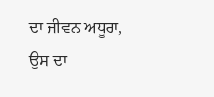ਦਾ ਜੀਵਨ ਅਧੂਰਾ, ਉਸ ਦਾ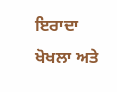ਇਰਾਦਾ ਖੋਖਲਾ ਅਤੇ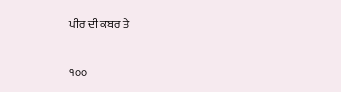ਪੀਰ ਦੀ ਕਬਰ ਤੇ

੧੦੦